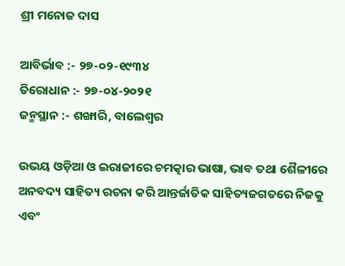ଶ୍ରୀ ମନୋଜ ଦାସ

ଆବିର୍ଭାବ :- ୨୭-୦୨-୧୯୩୪
ତିରୋଧାନ :- ୨୭-୦୪-୨୦୨୧
ଜନ୍ମସ୍ଥାନ :- ଶଙ୍ଖାରି, ବାଲେଶ୍ୱର

ଉଭୟ ଓଡ଼ିଆ ଓ ଇରାଜୀରେ ଚମତ୍କାର ଭାଷା, ଭାବ ତଥା ଶୈଳୀରେ ଅନବଦ୍ୟ ସାହିତ୍ୟ ରଚନା କରି ଆନ୍ତର୍ଜାତିକ ସାହିତ୍ୟଜଗତରେ ନିଜକୁ ଏବଂ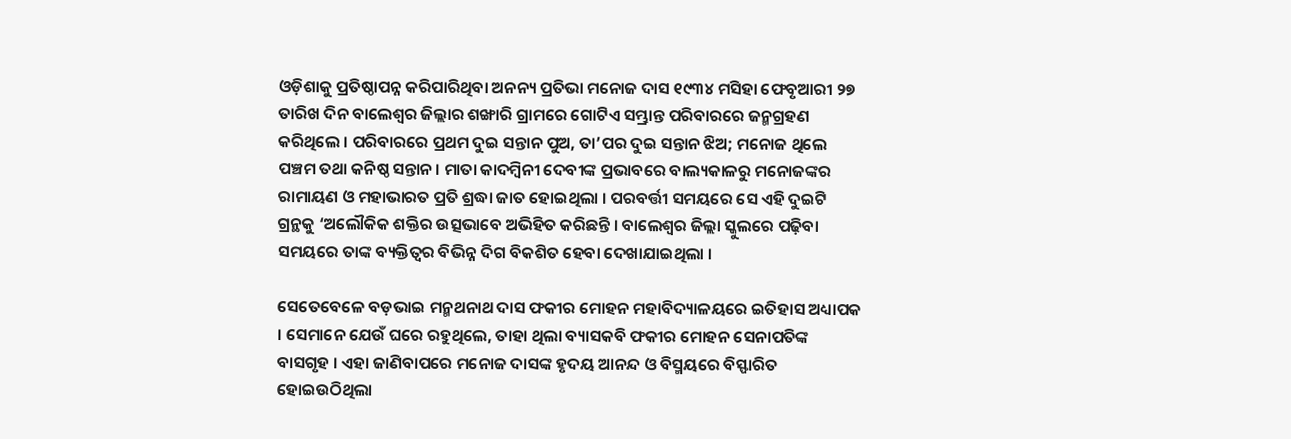ଓଡ଼ିଶାକୁ ପ୍ରତିଷ୍ଠାପନ୍ନ କରିପାରିଥିବା ଅନନ୍ୟ ପ୍ରତିଭା ମନୋଜ ଦାସ ୧୯୩୪ ମସିହା ଫେବୃଆରୀ ୨୭ ତାରିଖ ଦିନ ବାଲେଶ୍ୱର ଜିଲ୍ଲାର ଶଙ୍ଖାରି ଗ୍ରାମରେ ଗୋଟିଏ ସମ୍ଭ୍ରାନ୍ତ ପରିବାରରେ ଜନ୍ମଗ୍ରହଣ କରିଥିଲେ । ପରିବାରରେ ପ୍ରଥମ ଦୁଇ ସନ୍ତାନ ପୁଅ, ତା’ପର ଦୁଇ ସନ୍ତାନ ଝିଅ; ମନୋଜ ଥିଲେ ପଞ୍ଚମ ତଥା କନିଷ୍ଠ ସନ୍ତାନ । ମାତା କାଦମ୍ବିନୀ ଦେବୀଙ୍କ ପ୍ରଭାବରେ ବାଲ୍ୟକାଳରୁ ମନୋଜଙ୍କର ରାମାୟଣ ଓ ମହାଭାରତ ପ୍ରତି ଶ୍ରଦ୍ଧା ଜାତ ହୋଇଥିଲା । ପରବର୍ତ୍ତୀ ସମୟରେ ସେ ଏହି ଦୁଇଟି ଗ୍ରନ୍ଥକୁ ‘ଅଲୌକିକ ଶକ୍ତିର ଉତ୍ସଭାବେ ଅଭିହିତ କରିଛନ୍ତି । ବାଲେଶ୍ୱର ଜିଲ୍ଲା ସ୍କୁଲରେ ପଢ଼ିବା ସମୟରେ ତାଙ୍କ ବ୍ୟକ୍ତିତ୍ୱର ବିଭିନ୍ନ ଦିଗ ବିକଶିତ ହେବା ଦେଖାଯାଇଥିଲା ।

ସେତେବେଳେ ବଡ଼ଭାଇ ମନ୍ମଥନାଥ ଦାସ ଫକୀର ମୋହନ ମହାବିଦ୍ୟାଳୟରେ ଇତିହାସ ଅଧ୍ୟାପକ । ସେମାନେ ଯେଉଁ ଘରେ ରହୁଥିଲେ, ତାହା ଥିଲା ବ୍ୟାସକବି ଫକୀର ମୋହନ ସେନାପତିଙ୍କ ବାସଗୃହ । ଏହା ଜାଣିବାପରେ ମନୋଜ ଦାସଙ୍କ ହୃଦୟ ଆନନ୍ଦ ଓ ବିସ୍ମୟରେ ବିସ୍ଫାରିତ ହୋଇଉଠିଥିଲା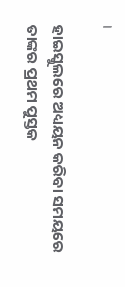।

ହାଇସ୍କୁଲରେ ଅଧ୍ୟୟନ କରିବା ସମୟରେ ତାଙ୍କର ପ୍ରଥମ ପୁସ୍ତକ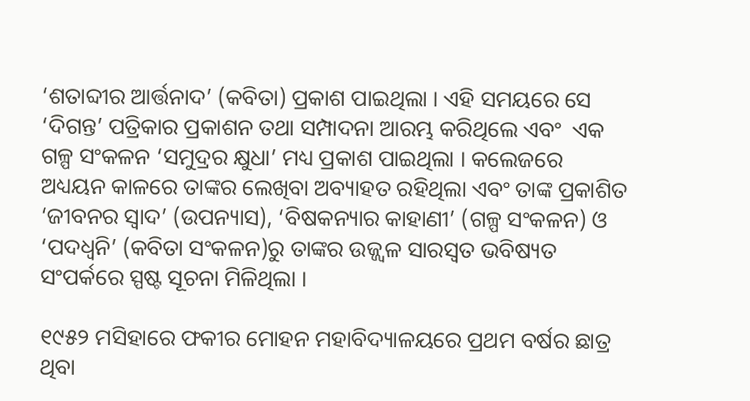‘ଶତାବ୍ଦୀର ଆର୍ତ୍ତନାଦ’ (କବିତା) ପ୍ରକାଶ ପାଇଥିଲା । ଏହି ସମୟରେ ସେ ‘ଦିଗନ୍ତ’ ପତ୍ରିକାର ପ୍ରକାଶନ ତଥା ସମ୍ପାଦନା ଆରମ୍ଭ କରିଥିଲେ ଏବଂ  ଏକ ଗଳ୍ପ ସଂକଳନ ‘ସମୁଦ୍ରର କ୍ଷୁଧା’ ମଧ୍ୟ ପ୍ରକାଶ ପାଇଥିଲା । କଲେଜରେ ଅଧ୍ୟୟନ କାଳରେ ତାଙ୍କର ଲେଖିବା ଅବ୍ୟାହତ ରହିଥିଲା ଏବଂ ତାଙ୍କ ପ୍ରକାଶିତ ‘ଜୀବନର ସ୍ୱାଦ’ (ଉପନ୍ୟାସ), ‘ବିଷକନ୍ୟାର କାହାଣୀ’ (ଗଳ୍ପ ସଂକଳନ) ଓ ‘ପଦଧ୍ୱନି’ (କବିତା ସଂକଳନ)ରୁ ତାଙ୍କର ଉଜ୍ଜ୍ୱଳ ସାରସ୍ୱତ ଭବିଷ୍ୟତ ସଂପର୍କରେ ସ୍ପଷ୍ଟ ସୂଚନା ମିଳିଥିଲା ।

୧୯୫୨ ମସିହାରେ ଫକୀର ମୋହନ ମହାବିଦ୍ୟାଳୟରେ ପ୍ରଥମ ବର୍ଷର ଛାତ୍ର ଥିବା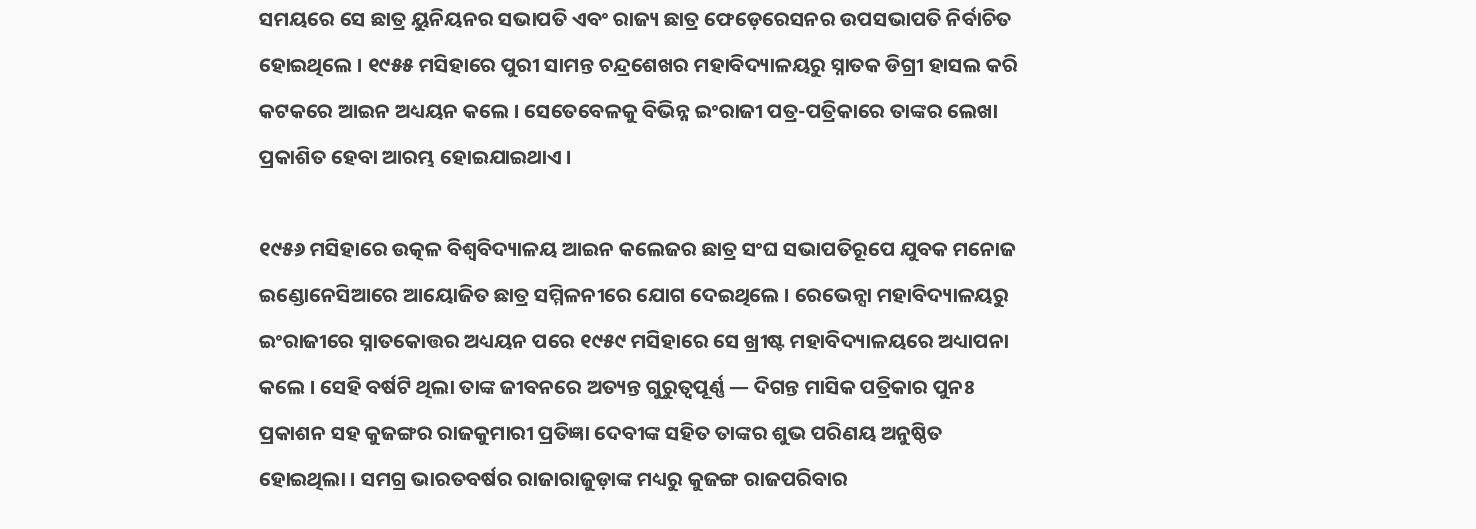ସମୟରେ ସେ ଛାତ୍ର ୟୁନିୟନର ସଭାପତି ଏବଂ ରାଜ୍ୟ ଛାତ୍ର ଫେଡ଼େରେସନର ଉପସଭାପତି ନିର୍ବାଚିତ ହୋଇଥିଲେ । ୧୯୫୫ ମସିହାରେ ପୁରୀ ସାମନ୍ତ ଚନ୍ଦ୍ରଶେଖର ମହାବିଦ୍ୟାଳୟରୁ ସ୍ନାତକ ଡିଗ୍ରୀ ହାସଲ କରି କଟକରେ ଆଇନ ଅଧ୍ୟୟନ କଲେ । ସେତେବେଳକୁ ବିଭିନ୍ନ ଇଂରାଜୀ ପତ୍ର-ପତ୍ରିକାରେ ତାଙ୍କର ଲେଖା ପ୍ରକାଶିତ ହେବା ଆରମ୍ଭ ହୋଇଯାଇଥାଏ ।

୧୯୫୬ ମସିହାରେ ଉତ୍କଳ ବିଶ୍ୱବିଦ୍ୟାଳୟ ଆଇନ କଲେଜର ଛାତ୍ର ସଂଘ ସଭାପତିରୂପେ ଯୁବକ ମନୋଜ  ଇଣ୍ଡୋନେସିଆରେ ଆୟୋଜିତ ଛାତ୍ର ସମ୍ମିଳନୀରେ ଯୋଗ ଦେଇଥିଲେ । ରେଭେନ୍ସା ମହାବିଦ୍ୟାଳୟରୁ ଇଂରାଜୀରେ ସ୍ନାତକୋତ୍ତର ଅଧ୍ୟୟନ ପରେ ୧୯୫୯ ମସିହାରେ ସେ ଖ୍ରୀଷ୍ଟ ମହାବିଦ୍ୟାଳୟରେ ଅଧ୍ୟାପନା କଲେ । ସେହି ବର୍ଷଟି ଥିଲା ତାଙ୍କ ଜୀବନରେ ଅତ୍ୟନ୍ତ ଗୁରୁତ୍ୱପୂର୍ଣ୍ଣ — ଦିଗନ୍ତ ମାସିକ ପତ୍ରିକାର ପୁନଃ ପ୍ରକାଶନ ସହ କୁଜଙ୍ଗର ରାଜକୁମାରୀ ପ୍ରତିଜ୍ଞା ଦେବୀଙ୍କ ସହିତ ତାଙ୍କର ଶୁଭ ପରିଣୟ ଅନୁଷ୍ଠିତ ହୋଇଥିଲା । ସମଗ୍ର ଭାରତବର୍ଷର ରାଜାରାଜୁଡ଼ାଙ୍କ ମଧ୍ୟରୁ କୁଜଙ୍ଗ ରାଜପରିବାର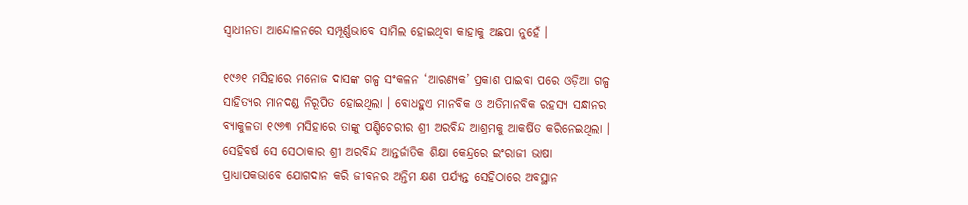ସ୍ୱାଧୀନତା ଆନ୍ଦୋଳନରେ ସମ୍ପୂର୍ଣ୍ଣଭାବେ ସାମିଲ ହୋଇଥିବା କାହାକୁ ଅଛପା ନୁହେଁ ।

୧୯୬୧ ମସିହାରେ ମନୋଜ ଦାସଙ୍କ ଗଳ୍ପ ସଂକଳନ ‘ଆରଣ୍ୟକ’ ପ୍ରକାଶ ପାଇବା ପରେ ଓଡ଼ିଆ ଗଳ୍ପ ସାହିତ୍ୟର ମାନଦଣ୍ଡ ନିରୂପିତ ହୋଇଥିଲା । ବୋଧହୁଏ ମାନବିକ ଓ ଅତିମାନବିକ ରହସ୍ୟ ସନ୍ଧାନର ବ୍ୟାକୁଳତା ୧୯୬୩ ମସିହାରେ ତାଙ୍କୁ ପଣ୍ଡିଚେରୀର ଶ୍ରୀ ଅରବିନ୍ଦ ଆଶ୍ରମକୁ ଆକର୍ଷିତ କରିନେଇଥିଲା । ସେହିବର୍ଷ ସେ ସେଠାକାର ଶ୍ରୀ ଅରବିନ୍ଦ ଆନ୍ତର୍ଜାତିକ ଶିକ୍ଷା କେନ୍ଦ୍ରରେ ଇଂରାଜୀ ଭାଷା ପ୍ରାଧ୍ୟାପକଭାବେ ଯୋଗଦାନ କରି ଜୀବନର ଅନ୍ତିମ କ୍ଷଣ ପର୍ଯ୍ୟନ୍ତ ସେହିଠାରେ ଅବସ୍ଥାନ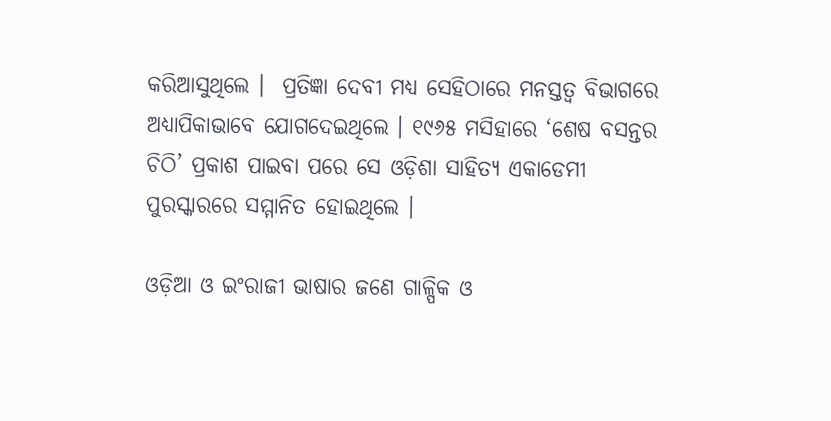କରିଆସୁଥିଲେ ।  ପ୍ରତିଜ୍ଞା ଦେବୀ ମଧ୍ୟ ସେହିଠାରେ ମନସ୍ତତ୍ୱ ବିଭାଗରେ ଅଧ୍ୟାପିକାଭାବେ ଯୋଗଦେଇଥିଲେ । ୧୯୬୫ ମସିହାରେ ‘ଶେଷ ବସନ୍ତର ଚିଠି’ ପ୍ରକାଶ ପାଇବା ପରେ ସେ ଓଡ଼ିଶା ସାହିତ୍ୟ ଏକାଡେମୀ ପୁରସ୍କାରରେ ସମ୍ମାନିତ ହୋଇଥିଲେ ।

ଓଡ଼ିଆ ଓ ଇଂରାଜୀ ଭାଷାର ଜଣେ ଗାଳ୍ପିକ ଓ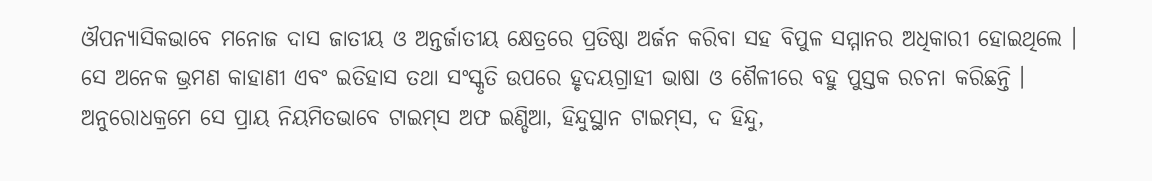ଔପନ୍ୟାସିକଭାବେ ମନୋଜ ଦାସ ଜାତୀୟ ଓ ଅନ୍ତର୍ଜାତୀୟ କ୍ଷେତ୍ରରେ ପ୍ରତିଷ୍ଠା ଅର୍ଜନ କରିବା ସହ ବିପୁଳ ସମ୍ମାନର ଅଧିକାରୀ ହୋଇଥିଲେ । ସେ ଅନେକ ଭ୍ରମଣ କାହାଣୀ ଏବଂ ଇତିହାସ ତଥା ସଂସ୍କୃତି ଉପରେ ହୃଦୟଗ୍ରାହୀ ଭାଷା ଓ ଶୈଳୀରେ ବହୁ ପୁସ୍ତକ ରଚନା କରିଛନ୍ତି । ଅନୁରୋଧକ୍ରମେ ସେ ପ୍ରାୟ ନିୟମିତଭାବେ ଟାଇମ୍‍ସ ଅଫ ଇଣ୍ଡିଆ, ହିନ୍ଦୁସ୍ଥାନ ଟାଇମ୍‍ସ, ଦ ହିନ୍ଦୁ,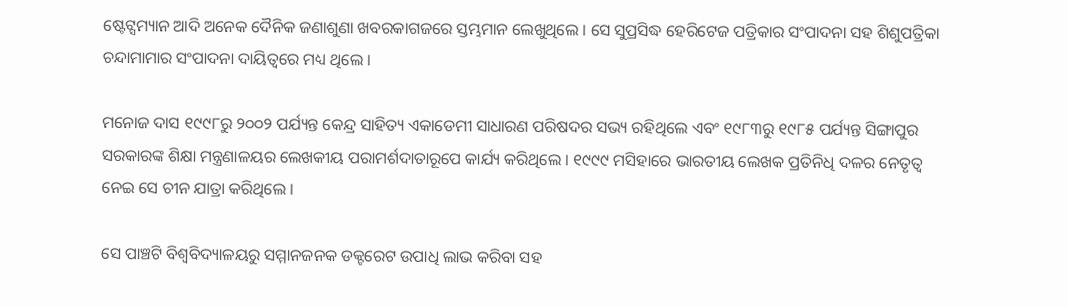ଷ୍ଟେଟ୍ସମ୍ୟାନ ଆଦି ଅନେକ ଦୈନିକ ଜଣାଶୁଣା ଖବରକାଗଜରେ ସ୍ତମ୍ଭମାନ ଲେଖୁଥିଲେ । ସେ ସୁପ୍ରସିଦ୍ଧ ହେରିଟେଜ ପତ୍ରିକାର ସଂପାଦନା ସହ ଶିଶୁପତ୍ରିକା ଚନ୍ଦାମାମାର ସଂପାଦନା ଦାୟିତ୍ୱରେ ମଧ୍ୟ ଥିଲେ ।

ମନୋଜ ଦାସ ୧୯୯୮ରୁ ୨୦୦୨ ପର୍ଯ୍ୟନ୍ତ କେନ୍ଦ୍ର ସାହିତ୍ୟ ଏକାଡେମୀ ସାଧାରଣ ପରିଷଦର ସଭ୍ୟ ରହିଥିଲେ ଏବଂ ୧୯୮୩ରୁ ୧୯୮୫ ପର୍ଯ୍ୟନ୍ତ ସିଙ୍ଗାପୁର ସରକାରଙ୍କ ଶିକ୍ଷା ମନ୍ତ୍ରଣାଳୟର ଲେଖକୀୟ ପରାମର୍ଶଦାତାରୂପେ କାର୍ଯ୍ୟ କରିଥିଲେ । ୧୯୯୯ ମସିହାରେ ଭାରତୀୟ ଲେଖକ ପ୍ରତିନିଧି ଦଳର ନେତୃତ୍ୱ ନେଇ ସେ ଚୀନ ଯାତ୍ରା କରିଥିଲେ ।

ସେ ପାଞ୍ଚଟି ବିଶ୍ୱବିଦ୍ୟାଳୟରୁ ସମ୍ମାନଜନକ ଡକ୍ଟରେଟ ଉପାଧି ଲାଭ କରିବା ସହ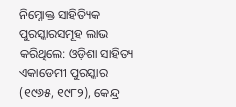ନିମ୍ନୋକ୍ତ ସାହିତ୍ୟିକ ପୁରସ୍କାରସମୂହ ଲାଭ କରିଥିଲେ: ଓଡ଼ିଶା ସାହିତ୍ୟ ଏକାଡେମୀ ପୁରସ୍କାର (୧୯୬୫, ୧୯୮୨), କେନ୍ଦ୍ର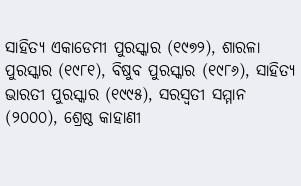ସାହିତ୍ୟ ଏକାଡେମୀ ପୁରସ୍କାର (୧୯୭୨), ଶାରଳା ପୁରସ୍କାର (୧୯୮୧), ବିଷୁବ ପୁରସ୍କାର (୧୯୮୬), ସାହିତ୍ୟ ଭାରତୀ ପୁରସ୍କାର (୧୯୯୫), ସରସ୍ୱତୀ ସମ୍ମାନ (୨୦୦୦), ଶ୍ରେଷ୍ଠ କାହାଣୀ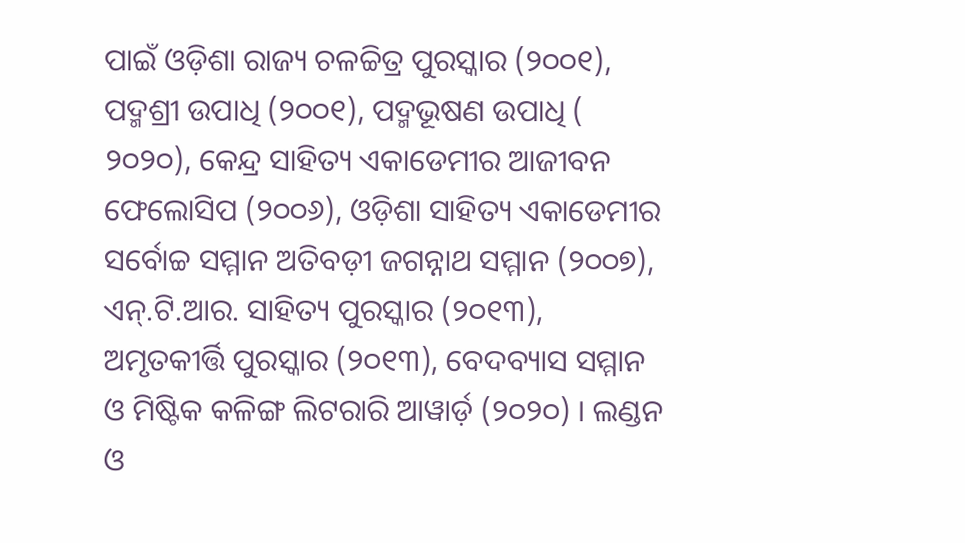ପାଇଁ ଓଡ଼ିଶା ରାଜ୍ୟ ଚଳଚ୍ଚିତ୍ର ପୁରସ୍କାର (୨୦୦୧), ପଦ୍ମଶ୍ରୀ ଉପାଧି (୨୦୦୧), ପଦ୍ମଭୂଷଣ ଉପାଧି ( ୨୦୨୦), କେନ୍ଦ୍ର ସାହିତ୍ୟ ଏକାଡେମୀର ଆଜୀବନ ଫେଲୋସିପ (୨୦୦୬), ଓଡ଼ିଶା ସାହିତ୍ୟ ଏକାଡେମୀର ସର୍ବୋଚ୍ଚ ସମ୍ମାନ ଅତିବଡ଼ୀ ଜଗନ୍ନାଥ ସମ୍ମାନ (୨୦୦୭), ଏନ୍‍.ଟି.ଆର. ସାହିତ୍ୟ ପୁରସ୍କାର (୨୦୧୩), ଅମୃତକୀର୍ତ୍ତି ପୁରସ୍କାର (୨୦୧୩), ବେଦବ୍ୟାସ ସମ୍ମାନ ଓ ମିଷ୍ଟିକ କଳିଙ୍ଗ ଲିଟରାରି ଆୱାର୍ଡ଼ (୨୦୨୦) । ଲଣ୍ଡନ ଓ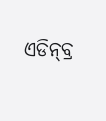ଏଡିନ୍‍ବ୍ର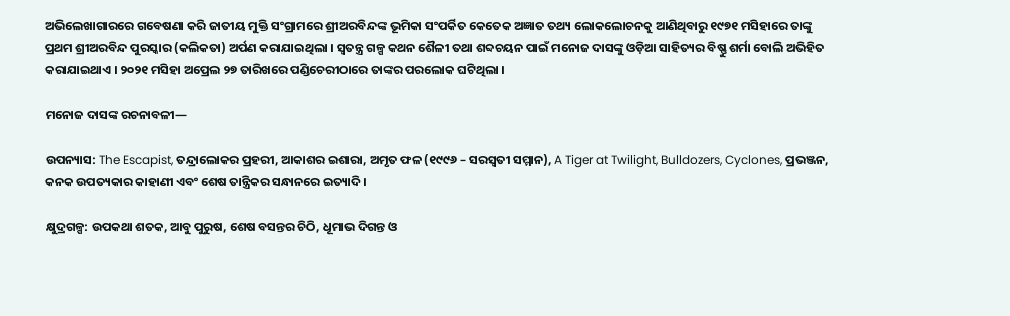ଅଭିଲେଖାଗାରରେ ଗବେଷଣା କରି ଜାତୀୟ ମୁକ୍ତି ସଂଗ୍ରାମରେ ଶ୍ରୀଅରବିନ୍ଦଙ୍କ ଭୂମିକା ସଂପର୍କିତ କେତେକ ଅଜ୍ଞାତ ତଥ୍ୟ ଲୋକଲୋଚନକୁ ଆଣିଥିବାରୁ ୧୯୭୧ ମସିହାରେ ତାଙ୍କୁ ପ୍ରଥମ ଶ୍ରୀଅରବିନ୍ଦ ପୁରସ୍କାର (କଲିକତା) ଅର୍ପଣ କରାଯାଇଥିଲା । ସ୍ୱତନ୍ତ୍ର ଗଳ୍ପ କଥନ ଶୈଳୀ ତଥା ଶବ୍ଦଚୟନ ପାଇଁ ମନୋଜ ଦାସଙ୍କୁ ଓଡ଼ିଆ ସାହିତ୍ୟର ବିଷ୍ଣୁ ଶର୍ମା ବୋଲି ଅଭିହିତ କରାଯାଇଥାଏ । ୨୦୨୧ ମସିହା ଅପ୍ରେଲ ୨୭ ତାରିଖରେ ପଣ୍ଡିଚେରୀଠାରେ ତାଙ୍କର ପରଲୋକ ଘଟିଥିଲା ।

ମନୋଜ ଦାସଙ୍କ ରଚନାବଳୀ—

ଉପନ୍ୟାସ: The Escapist, ତନ୍ଦ୍ରାଲୋକର ପ୍ରହରୀ, ଆକାଶର ଇଶାରା, ଅମୃତ ଫଳ (୧୯୯୬ – ସରସ୍ୱତୀ ସମ୍ମାନ), A Tiger at Twilight, Bulldozers, Cyclones, ପ୍ରଭଞ୍ଜନ, କନକ ଉପତ୍ୟକାର କାହାଣୀ ଏବଂ ଶେଷ ତାନ୍ତ୍ରିକର ସନ୍ଧାନରେ ଇତ୍ୟାଦି ।

କ୍ଷୁଦ୍ରଗଳ୍ପ: ଉପକଥା ଶତକ, ଆବୁ ପୁରୁଷ, ଶେଷ ବସନ୍ତର ଚିଠି, ଧୂମାଭ ଦିଗନ୍ତ ଓ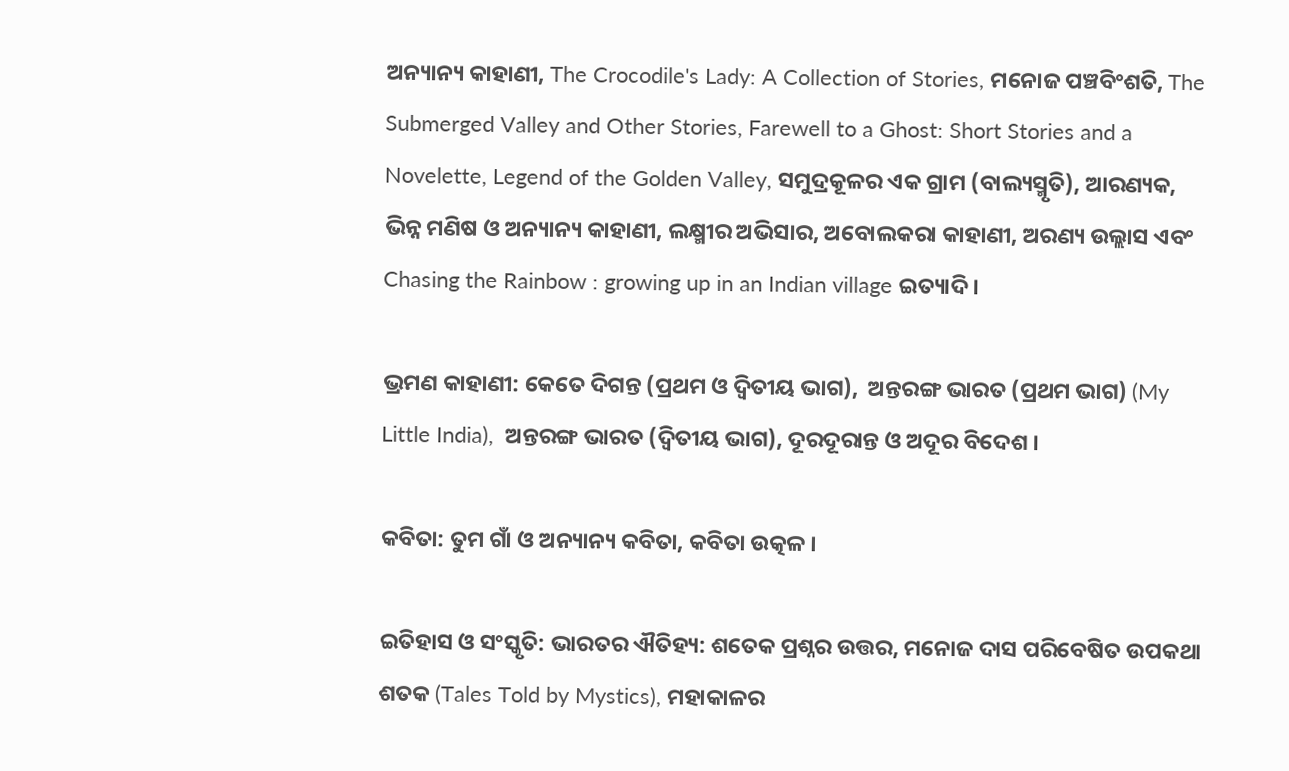ଅନ୍ୟାନ୍ୟ କାହାଣୀ, The Crocodile's Lady: A Collection of Stories, ମନୋଜ ପଞ୍ଚବିଂଶତି, The Submerged Valley and Other Stories, Farewell to a Ghost: Short Stories and a Novelette, Legend of the Golden Valley, ସମୁଦ୍ରକୂଳର ଏକ ଗ୍ରାମ (ବାଲ୍ୟସ୍ମୃତି), ଆରଣ୍ୟକ, ଭିନ୍ନ ମଣିଷ ଓ ଅନ୍ୟାନ୍ୟ କାହାଣୀ, ଲକ୍ଷ୍ମୀର ଅଭିସାର, ଅବୋଲକରା କାହାଣୀ, ଅରଣ୍ୟ ଉଲ୍ଲାସ ଏବଂ Chasing the Rainbow : growing up in an Indian village ଇତ୍ୟାଦି ।

ଭ୍ରମଣ କାହାଣୀ: କେତେ ଦିଗନ୍ତ (ପ୍ରଥମ ଓ ଦ୍ୱିତୀୟ ଭାଗ),  ଅନ୍ତରଙ୍ଗ ଭାରତ (ପ୍ରଥମ ଭାଗ) (My Little India),  ଅନ୍ତରଙ୍ଗ ଭାରତ (ଦ୍ୱିତୀୟ ଭାଗ), ଦୂରଦୂରାନ୍ତ ଓ ଅଦୂର ବିଦେଶ ।

କବିତା: ତୁମ ଗାଁ ଓ ଅନ୍ୟାନ୍ୟ କବିତା, କବିତା ଉତ୍କଳ ।

ଇତିହାସ ଓ ସଂସ୍କୃତି: ଭାରତର ଐତିହ୍ୟ: ଶତେକ ପ୍ରଶ୍ନର ଉତ୍ତର, ମନୋଜ ଦାସ ପରିବେଷିତ ଉପକଥା ଶତକ (Tales Told by Mystics), ମହାକାଳର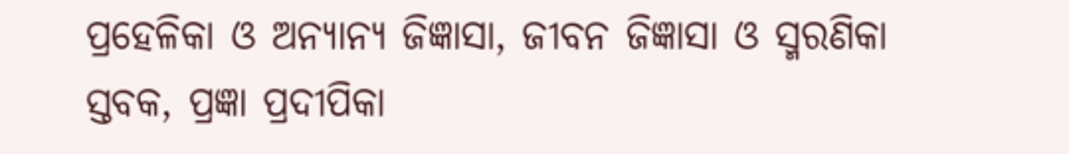ପ୍ରହେଳିକା ଓ ଅନ୍ୟାନ୍ୟ ଜିଜ୍ଞାସା, ଜୀବନ ଜିଜ୍ଞାସା ଓ ସ୍ମରଣିକା ସ୍ତବକ, ପ୍ରଜ୍ଞା ପ୍ରଦୀପିକା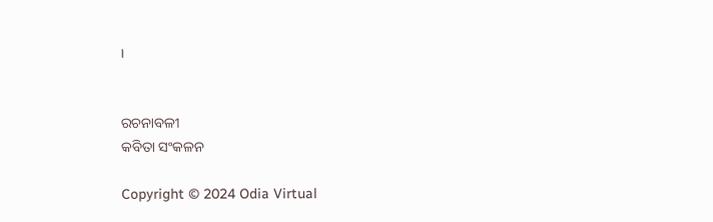।


ରଚନାବଳୀ
କବିତା ସଂକଳନ

Copyright © 2024 Odia Virtual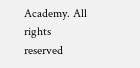Academy. All rights reserved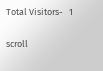Total Visitors-   1

scroll